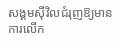សង្គមស៊ីវិលជំរុញឱ្យមានការលើក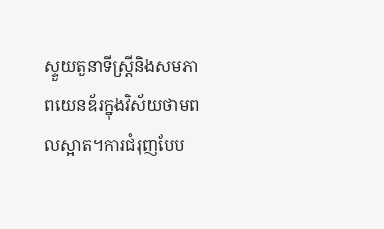ស្ទួយតួនាទីស្ត្រីនិងសមភាពយេនឌ័រក្នុងវិស័យថាមពលស្អាត។ការជំរុញបែប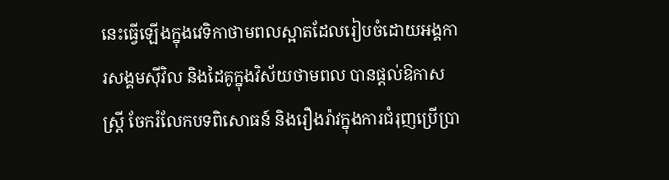នេះធ្វើឡើងក្នុងវេទិកាថាមពលស្អាតដែលរៀបចំដោយអង្គការសង្គមស៊ីវិល និងដៃគូក្នុងវិស័យថាមពល បានផ្តល់ឱកាសស្ត្រី ចែករំលែកបទពិសោធន៍ និងរឿងរ៉ាវក្នុងការជំរុញប្រើប្រា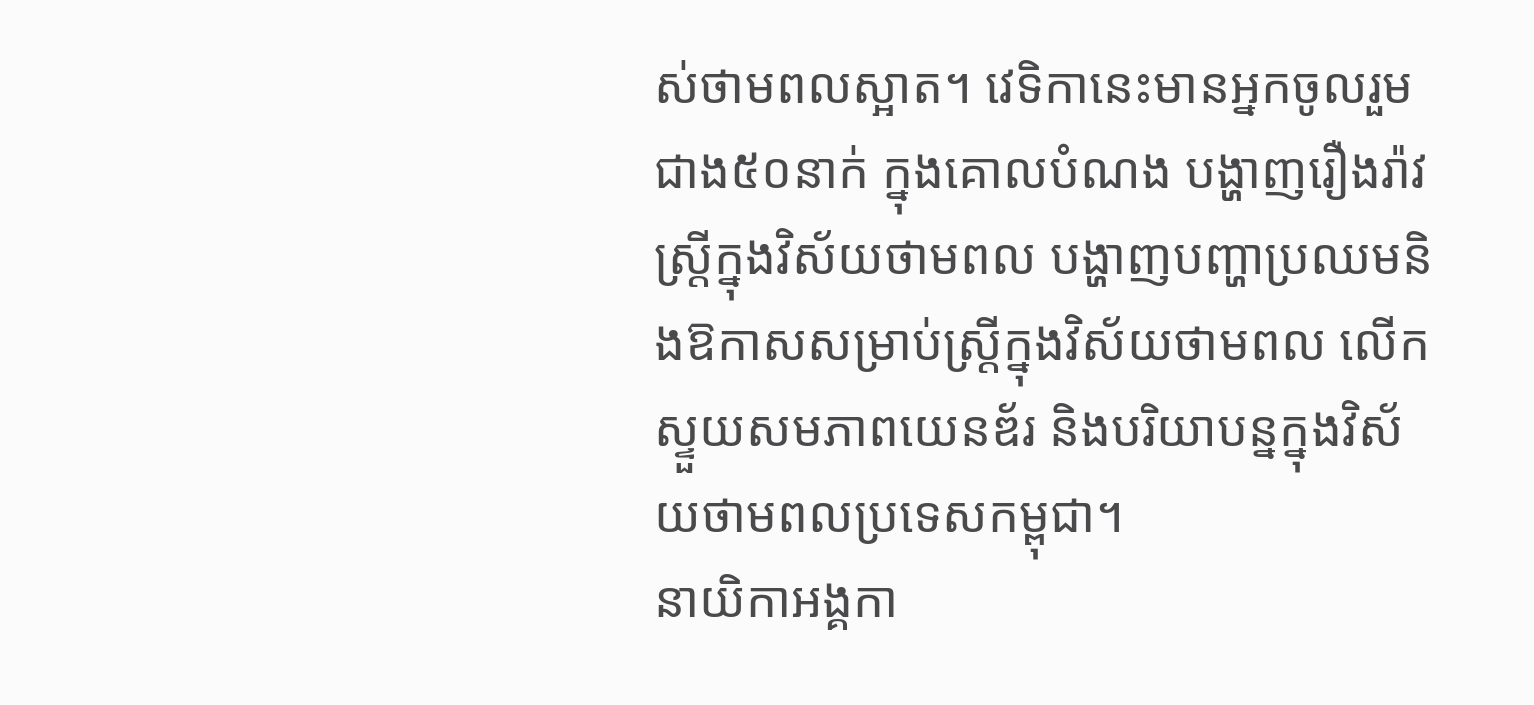ស់ថាមពលស្អាត។ វេទិកានេះមានអ្នកចូលរួមជាង៥០នាក់ ក្នុងគោលបំណង បង្ហាញរឿងរ៉ាវស្ត្រីក្នុងវិស័យថាមពល បង្ហាញបញ្ហាប្រឈមនិងឱកាសសម្រាប់ស្ត្រីក្នុងវិស័យថាមពល លើកស្ទួយសមភាពយេនឌ័រ និងបរិយាបន្នក្នុងវិស័យថាមពលប្រទេសកម្ពុជា។
នាយិកាអង្គកា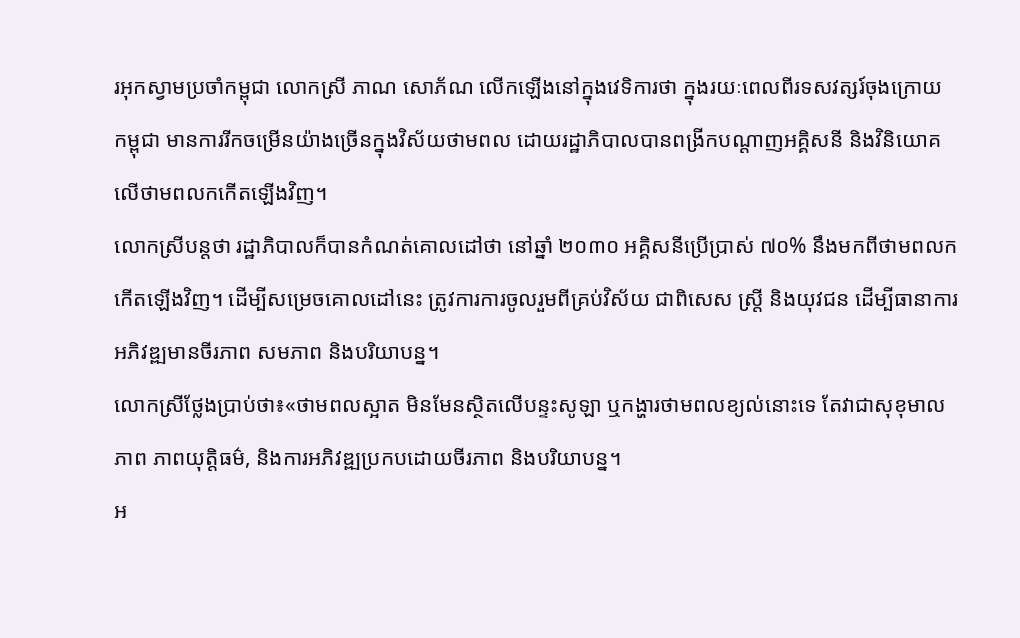រអុកស្វាមប្រចាំកម្ពុជា លោកស្រី ភាណ សោភ័ណ លើកឡើងនៅក្នុងវេទិការថា ក្នុងរយៈពេលពីរទសវត្សរ៍ចុងក្រោយ កម្ពុជា មានការរីកចម្រើនយ៉ាងច្រើនក្នុងវិស័យថាមពល ដោយរដ្ឋាភិបាលបានពង្រីកបណ្តាញអគ្គិសនី និងវិនិយោគលើថាមពលកកើតឡើងវិញ។
លោកស្រីបន្តថា រដ្ឋាភិបាលក៏បានកំណត់គោលដៅថា នៅឆ្នាំ ២០៣០ អគ្គិសនីប្រើប្រាស់ ៧០% នឹងមកពីថាមពលកកើតឡើងវិញ។ ដើម្បីសម្រេចគោលដៅនេះ ត្រូវការការចូលរួមពីគ្រប់វិស័យ ជាពិសេស ស្ត្រី និងយុវជន ដើម្បីធានាការអភិវឌ្ឍមានចីរភាព សមភាព និងបរិយាបន្ន។
លោកស្រីថ្លែងប្រាប់ថា៖«ថាមពលស្អាត មិនមែនស្ថិតលើបន្ទះសូឡា ឬកង្ហារថាមពលខ្យល់នោះទេ តែវាជាសុខុមាលភាព ភាពយុត្តិធម៌, និងការអភិវឌ្ឍប្រកបដោយចីរភាព និងបរិយាបន្ន។
អ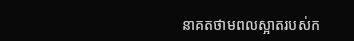នាគតថាមពលស្អាតរបស់ក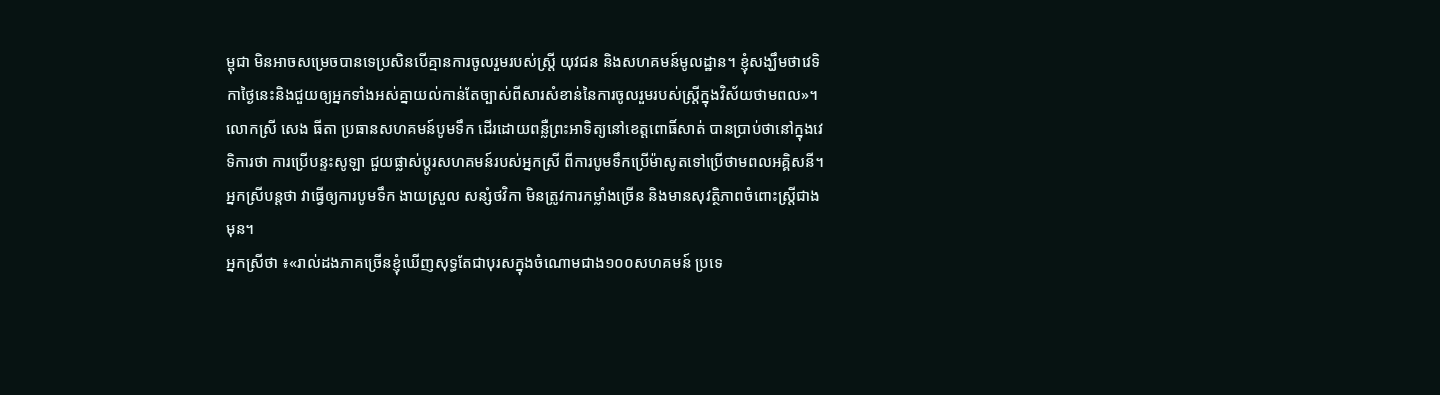ម្ពុជា មិនអាចសម្រេចបានទេប្រសិនបើគ្មានការចូលរួមរបស់ស្ត្រី យុវជន និងសហគមន៍មូលដ្ឋាន។ ខ្ញុំសង្ឃឹមថាវេទិកាថ្ងៃនេះនិងជួយឲ្យអ្នកទាំងអស់គ្នាយល់កាន់តែច្បាស់ពីសារសំខាន់នៃការចូលរួមរបស់ស្រ្តីក្នុងវិស័យថាមពល»។
លោកស្រី សេង ធីតា ប្រធានសហគមន៍បូមទឹក ដើរដោយពន្លឺព្រះអាទិត្យនៅខេត្តពោធិ៍សាត់ បានប្រាប់ថានៅក្នុងវេទិការថា ការប្រើបន្ទះសូឡា ជួយផ្លាស់ប្តូរសហគមន៍របស់អ្នកស្រី ពីការបូមទឹកប្រើម៉ាសូតទៅប្រើថាមពលអគ្គិសនី។អ្នកស្រីបន្តថា វាធ្វើឲ្យការបូមទឹក ងាយស្រួល សន្សំថវិកា មិនត្រូវការកម្លាំងច្រើន និងមានសុវត្ថិភាពចំពោះស្ត្រីជាងមុន។
អ្នកស្រីថា ៖«រាល់ដងភាគច្រើនខ្ញុំឃើញសុទ្ធតែជាបុរសក្នុងចំណោមជាង១០០សហគមន៍ ប្រទេ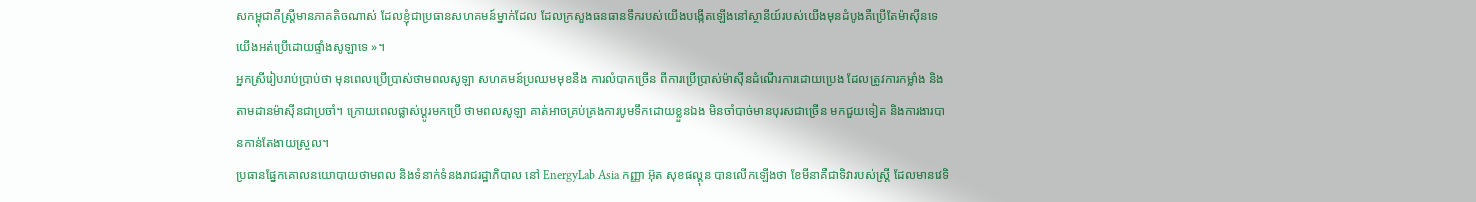សកម្ពុជាគឺស្ត្រីមានភាគតិចណាស់ ដែលខ្ញុំជាប្រធានសហគមន៍ម្នាក់ដែល ដែលក្រសួងធនធានទឹករបស់យើងបង្កើតឡើងនៅស្ថានីយ៍របស់យើងមុនដំបូងគឺប្រើតែម៉ាស៊ីនទេ យើងអត់ប្រើដោយផ្ទាំងសូឡាទេ »។
អ្នកស្រីរៀបរាប់ប្រាប់ថា មុនពេលប្រើប្រាស់ថាមពលសូឡា សហគមន៍ប្រឈមមុខនឹង ការលំបាកច្រើន ពីការប្រើប្រាស់ម៉ាស៊ីនដំណើរការដោយប្រេង ដែលត្រូវការកម្លាំង និងតាមដានម៉ាស៊ីនជាប្រចាំ។ ក្រោយពេលផ្លាស់ប្តូរមកប្រើ ថាមពលសូឡា គាត់អាចគ្រប់គ្រងការបូមទឹកដោយខ្លួនឯង មិនចាំបាច់មានបុរសជាច្រើន មកជួយទៀត និងការងារបានកាន់តែងាយស្រួល។
ប្រធានផ្នែកគោលនយោបាយថាមពល និងទំនាក់ទំនងរាជរដ្ឋាភិបាល នៅ EnergyLab Asia កញ្ញា អ៊ុត សុខផល្គុន បានលើកឡើងថា ខែមីនាគឺជាទិវារបស់ស្ត្រី ដែលមានវេទិ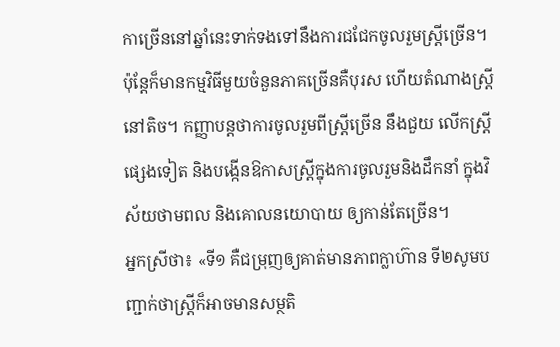កាច្រើននៅឆ្នាំនេះទាក់ទងទៅនឹងការជជែកចូលរួមស្ត្រីច្រើន។ ប៉ុន្តែក៏មានកម្មវិធីមួយចំនួនភាគច្រើនគឺបុរស ហើយតំណាងស្ត្រីនៅតិច។ កញ្ញាបន្តថាការចូលរួមពីស្ត្រីច្រើន នឹងជួយ លើកស្ត្រីផ្សេងទៀត និងបង្កើនឱកាសស្ត្រីក្នុងការចូលរួមនិងដឹកនាំ ក្នុងវិស័យថាមពល និងគោលនយោបាយ ឲ្យកាន់តែច្រើន។
អ្នកស្រីថា៖ «ទី១ គឺជម្រុញឲ្យគាត់មានភាពក្លាហ៊ាន ទី២សូមបញ្ជាក់ថាស្ត្រីក៏អាចមានសម្ថតិ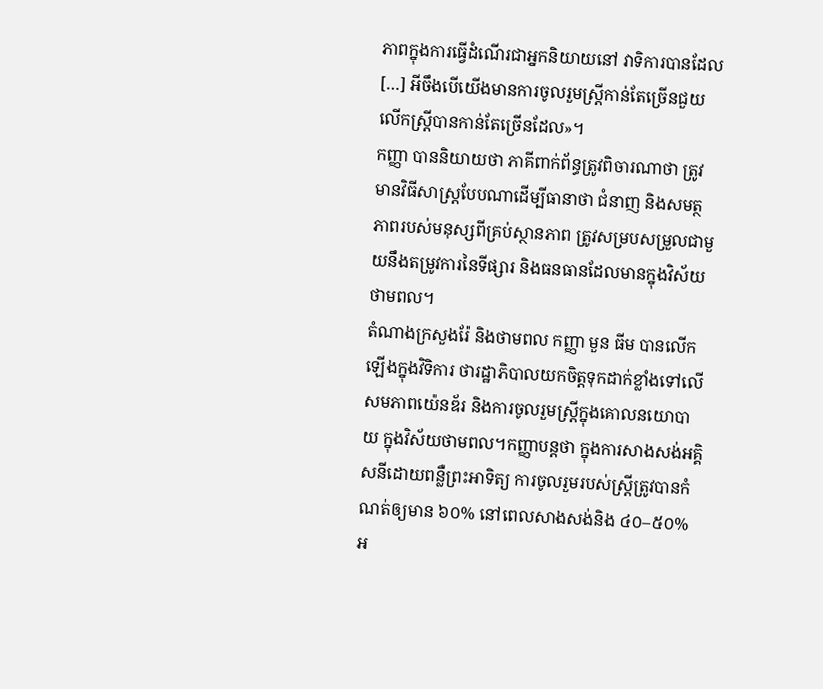ភាពក្នុងការធ្វើដំណើរជាអ្នកនិយាយនៅ វាទិការបានដែល […] អីចឹងបើយើងមានការចូលរួមស្ត្រីកាន់តែច្រើនជួយលើកស្ត្រីបានកាន់តែច្រើនដែល»។
កញ្ញា បាននិយាយថា ភាគីពាក់ព័ន្ធត្រូវពិចារណាថា ត្រូវមានវិធីសាស្រ្តបែបណាដើម្បីធានាថា ជំនាញ និងសមត្ថភាពរបស់មនុស្សពីគ្រប់ស្ថានភាព ត្រូវសម្របសម្រួលជាមួយនឹងតម្រូវការនៃទីផ្សារ និងធនធានដែលមានក្នុងវិស័យថាមពល។
តំណាងក្រសួងរ៉ែ និងថាមពល កញ្ញា មួន ធីម បានលើកឡើងក្នុងវិទិការ ថារដ្ឋាភិបាលយកចិត្តទុកដាក់ខ្លាំងទៅលើសមភាពយ៉េនឌ័រ និងការចូលរួមស្ត្រីក្នុងគោលនយោបាយ ក្នុងវិស័យថាមពល។កញ្ញាបន្តថា ក្នុងការសាងសង់អគ្គិសនីដោយពន្លឺព្រះអាទិត្យ ការចូលរួមរបស់ស្ត្រីត្រូវបានកំណត់ឲ្យមាន ៦០% នៅពេលសាងសង់និង ៤០–៥០% អ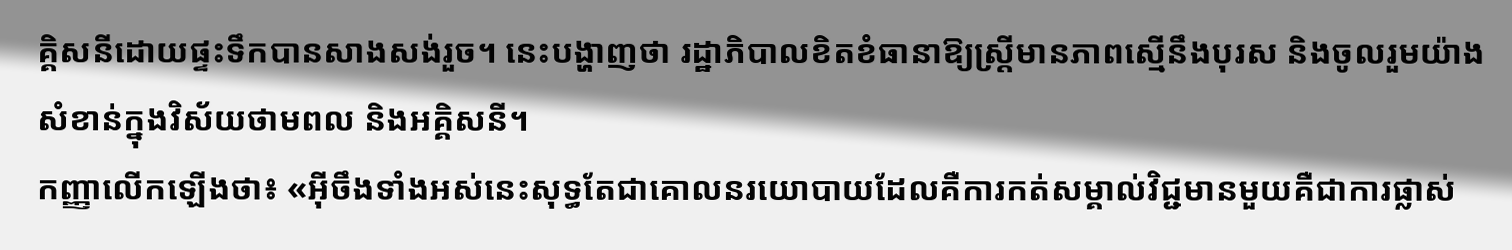គ្គិសនីដោយផ្ទះទឹកបានសាងសង់រួច។ នេះបង្ហាញថា រដ្ឋាភិបាលខិតខំធានាឱ្យស្ត្រីមានភាពស្មើនឹងបុរស និងចូលរួមយ៉ាងសំខាន់ក្នុងវិស័យថាមពល និងអគ្គិសនី។
កញ្ញាលើកឡើងថា៖ «អ៊ីចឹងទាំងអស់នេះសុទ្ធតែជាគោលនរយោបាយដែលគឺការកត់សម្គាល់វិជ្ជមានមួយគឺជាការផ្លាស់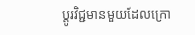ប្តូរវិជ្ជមានមួយដែលក្រោ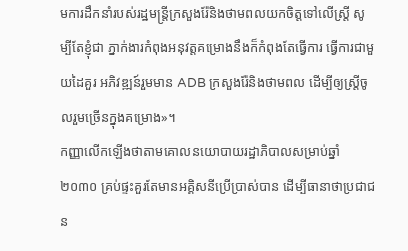មការដឹកនាំរបស់រដ្ឋមន្ត្រីក្រសួងរ៉ែនិងថាមពលយកចិត្តទៅលើស្រ្តី សូម្បីតែខ្ញុំជា ភ្នាក់ងារកំពុងអនុវត្តគម្រោងនឹងក៏កំពុងតែធ្វើការ ធ្វើការជាមួយដៃគួរ អភិវឌ្ឍន៍រួមមាន ADB ក្រសួងរ៉ែនិងថាមពល ដើម្បីឲ្យស្ត្រីចូលរួមច្រើនក្នុងគម្រោង»។
កញ្ញាលើកឡើងថាតាមគោលនយោបាយរដ្ឋាភិបាលសម្រាប់ឆ្នាំ ២០៣០ គ្រប់ផ្ទះគួរតែមានអគ្គិសនីប្រើប្រាស់បាន ដើម្បីធានាថាប្រជាជន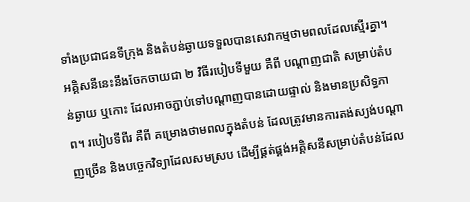ទាំងប្រជាជនទីក្រុង និងតំបន់ឆ្ងាយទទួលបានសេវាកម្មថាមពលដែលស្មើរគ្នា។ អគ្គិសនីនេះនឹងចែកចាយជា ២ វិធីរបៀបទីមួយ គឺពី បណ្តាញជាតិ សម្រាប់តំបន់ឆ្ងាយ ឬកោះ ដែលអាចភ្ជាប់ទៅបណ្តាញបានដោយផ្ទាល់ និងមានប្រសិទ្ធភាព។ របៀបទីពីរ គឺពី គម្រោងថាមពលក្នុងតំបន់ ដែលត្រូវមានការតង់ស្យង់បណ្តាញច្រើន និងបច្ចេកវិទ្យាដែលសមស្រប ដើម្បីផ្គត់ផ្គង់អគ្គិសនីសម្រាប់តំបន់ដែល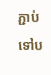ភ្ជាប់ទៅប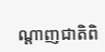ណ្តាញជាតិពិ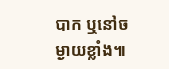បាក ឬនៅចម្ងាយខ្លាំង៕